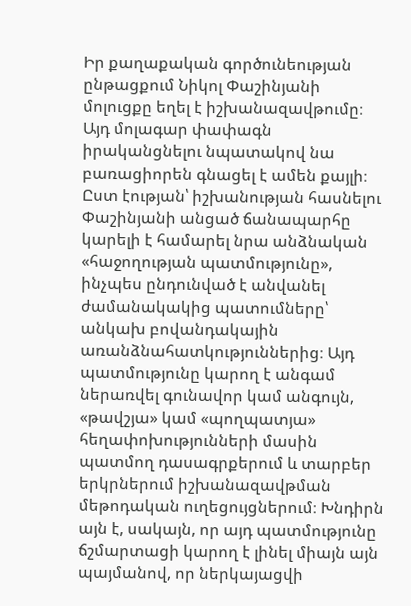Իր քաղաքական գործունեության ընթացքում Նիկոլ Փաշինյանի մոլուցքը եղել է իշխանազավթումը։ Այդ մոլագար փափագն իրականցնելու նպատակով նա բառացիորեն գնացել է ամեն քայլի։ Ըստ էության՝ իշխանության հասնելու Փաշինյանի անցած ճանապարհը կարելի է համարել նրա անձնական «հաջողության պատմությունը», ինչպես ընդունված է անվանել ժամանակակից պատումները՝ անկախ բովանդակային առանձնահատկություններից։ Այդ պատմությունը կարող է անգամ ներառվել գունավոր կամ անգույն, «թավշյա» կամ «պողպատյա» հեղափոխությունների մասին պատմող դասագրքերում և տարբեր երկրներում իշխանազավթման մեթոդական ուղեցույցներում։ Խնդիրն այն է, սակայն, որ այդ պատմությունը ճշմարտացի կարող է լինել միայն այն պայմանով, որ ներկայացվի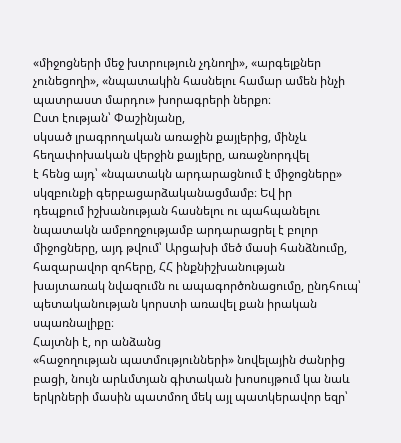«միջոցների մեջ խտրություն չդնողի», «արգելքներ չունեցողի», «նպատակին հասնելու համար ամեն ինչի պատրաստ մարդու» խորագրերի ներքո։
Ըստ էության՝ Փաշինյանը,
սկսած լրագրողական առաջին քայլերից, մինչև հեղափոխական վերջին քայլերը, առաջնորդվել
է հենց այդ՝ «նպատակն արդարացնում է միջոցները» սկզբունքի գերբացարձականացմամբ։ Եվ իր
դեպքում իշխանության հասնելու ու պահպանելու նպատակն ամբողջությամբ արդարացրել է բոլոր
միջոցները, այդ թվում՝ Արցախի մեծ մասի հանձնումը, հազարավոր զոհերը, ՀՀ ինքնիշխանության
խայտառակ նվազումն ու ապագործոնացումը, ընդհուպ՝ պետականության կորստի առավել քան իրական
սպառնալիքը։
Հայտնի է, որ անձանց
«հաջողության պատմությունների» նովելային ժանրից բացի, նույն արևմտյան գիտական խոսույթում կա նաև երկրների մասին պատմող մեկ այլ պատկերավոր եզր՝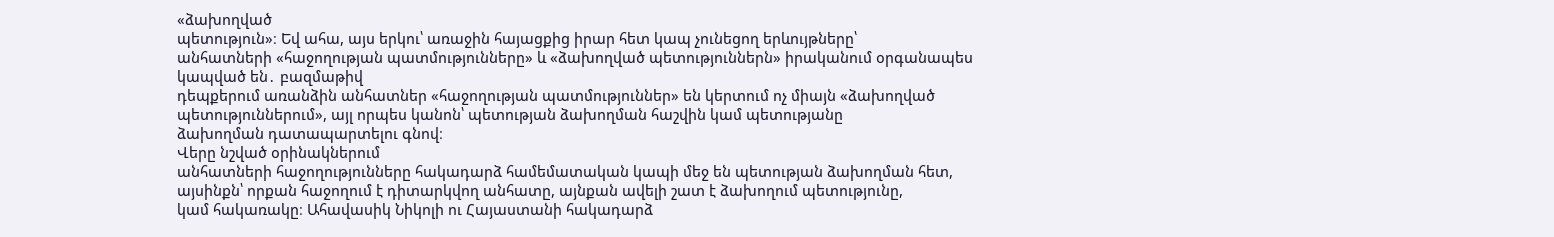«ձախողված
պետություն»։ Եվ ահա, այս երկու՝ առաջին հայացքից իրար հետ կապ չունեցող երևույթները՝
անհատների «հաջողության պատմությունները» և «ձախողված պետություններն» իրականում օրգանապես
կապված են․ բազմաթիվ
դեպքերում առանձին անհատներ «հաջողության պատմություններ» են կերտում ոչ միայն «ձախողված
պետություններում», այլ որպես կանոն՝ պետության ձախողման հաշվին կամ պետությանը
ձախողման դատապարտելու գնով։
Վերը նշված օրինակներում
անհատների հաջողությունները հակադարձ համեմատական կապի մեջ են պետության ձախողման հետ,
այսինքն՝ որքան հաջողում է դիտարկվող անհատը, այնքան ավելի շատ է ձախողում պետությունը,
կամ հակառակը։ Ահավասիկ Նիկոլի ու Հայաստանի հակադարձ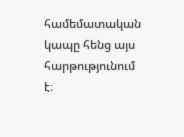համեմատական կապը հենց այս հարթությունում է։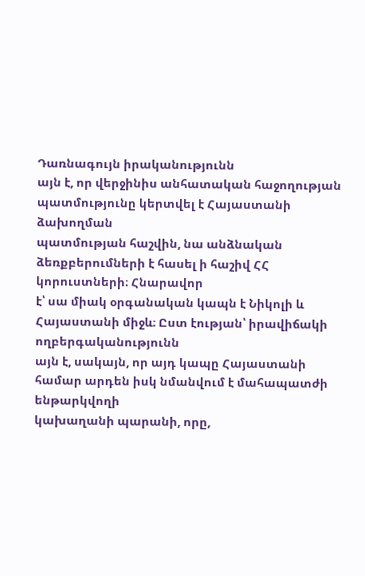Դառնագույն իրականությունն
այն է, որ վերջինիս անհատական հաջողության պատմությունը կերտվել է Հայաստանի ձախողման
պատմության հաշվին, նա անձնական ձեռքբերումների է հասել ի հաշիվ ՀՀ կորուստների։ Հնարավոր
է՝ սա միակ օրգանական կապն է Նիկոլի և Հայաստանի միջև։ Ըստ էության՝ իրավիճակի ողբերգականությունն
այն է, սակայն, որ այդ կապը Հայաստանի համար արդեն իսկ նմանվում է մահապատժի ենթարկվողի
կախաղանի պարանի, որը,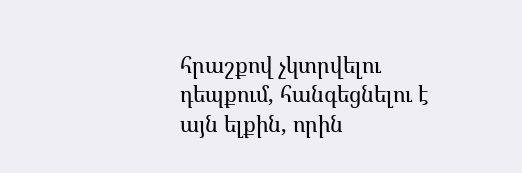հրաշքով չկտրվելու դեպքում, հանգեցնելու է այն ելքին, որին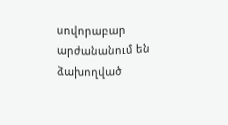սովորաբար
արժանանում են ձախողված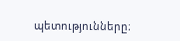պետությունները։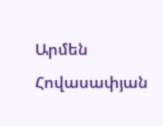Արմեն Հովասափյան